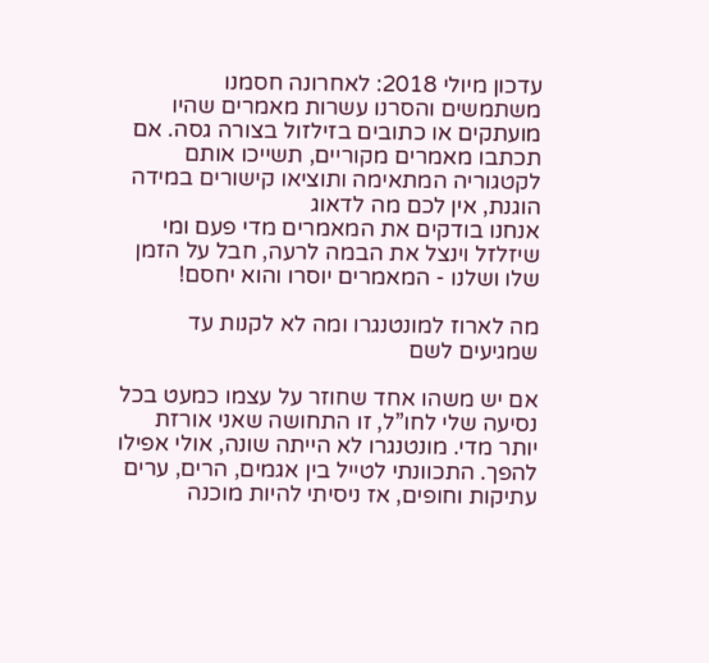עדכון מיולי 2018: לאחרונה חסמנו משתמשים והסרנו עשרות מאמרים שהיו מועתקים או כתובים בזילזול בצורה גסה. אם תכתבו מאמרים מקוריים, תשייכו אותם לקטגוריה המתאימה ותוציאו קישורים במידה הוגנת, אין לכם מה לדאוג
אנחנו בודקים את המאמרים מדי פעם ומי שיזלזל וינצל את הבמה לרעה, חבל על הזמן שלו ושלנו - המאמרים יוסרו והוא יחסם!

מה לארוז למונטנגרו ומה לא לקנות עד שמגיעים לשם

אם יש משהו אחד שחוזר על עצמו כמעט בכל נסיעה שלי לחו”ל, זו התחושה שאני אורזת יותר מדי. מונטנגרו לא הייתה שונה, אולי אפילו להפך. התכוונתי לטייל בין אגמים, הרים, ערים עתיקות וחופים, אז ניסיתי להיות מוכנה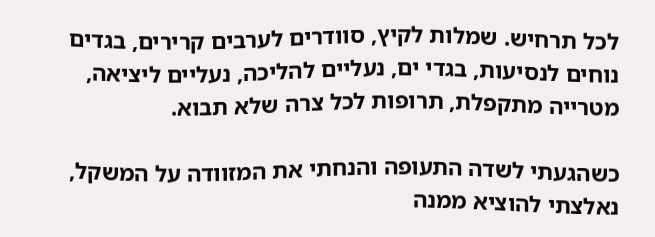לכל תרחיש. שמלות לקיץ, סוודרים לערבים קרירים, בגדים נוחים לנסיעות, בגדי ים, נעליים להליכה, נעליים ליציאה, מטרייה מתקפלת, תרופות לכל צרה שלא תבוא.

כשהגעתי לשדה התעופה והנחתי את המזוודה על המשקל, נאלצתי להוציא ממנה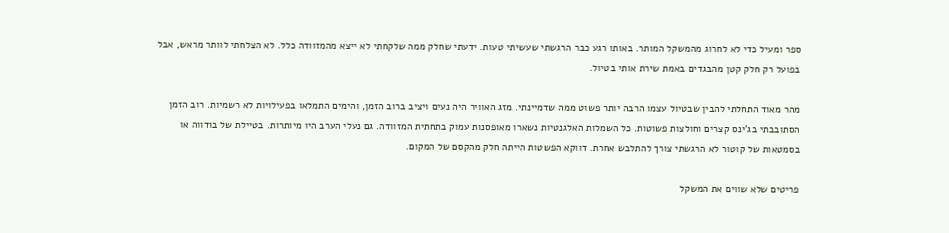ספר ומעיל כדי לא לחרוג מהמשקל המותר. באותו רגע כבר הרגשתי שעשיתי טעות. ידעתי שחלק ממה שלקחתי לא ייצא מהמזוודה כלל. לא הצלחתי לוותר מראש, אבל בפועל רק חלק קטן מהבגדים באמת שירת אותי בטיול.

מהר מאוד התחלתי להבין שבטיול עצמו הרבה יותר פשוט ממה שדמיינתי. מזג האוויר היה נעים ויציב ברוב הזמן, והימים התמלאו בפעילויות לא רשמיות. רוב הזמן הסתובבתי בג’ינס קצרים וחולצות פשוטות. כל השמלות האלגנטיות נשארו מאופסנות עמוק בתחתית המזוודה. גם נעלי הערב היו מיותרות. בטיילת של בודווה או בסמטאות של קוטור לא הרגשתי צורך להתלבש אחרת. דווקא הפשטות הייתה חלק מהקסם של המקום.

פריטים שלא שווים את המשקל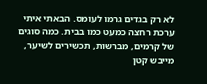לא רק בגדים גרמו לעומס. הבאתי איתי ערכת רחצה כמעט כמו בבית. כמה סוגים של קרמים, מברשות, תכשירים לשיער, מייבש קטן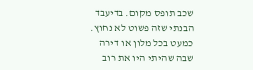שכב תופס מקום. בדיעבד הבנתי שזה פשוט לא נחוץ. כמעט בכל מלון או דירה שבה שהיתי היו את רוב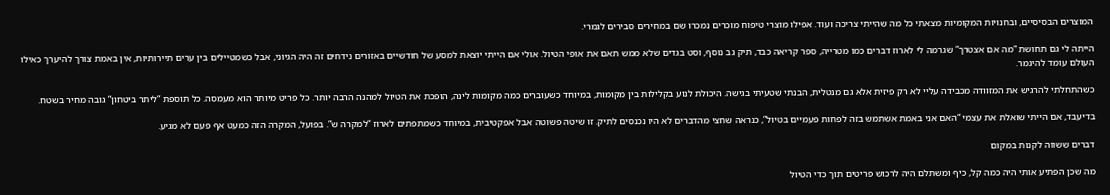המוצרים הבסיסיים, ובחנויות המקומיות מצאתי כל מה שהייתי צריכה ועוד. אפילו מוצרי טיפוח מוכרים נמכרו שם במחירים סבירים לגמרי.

הייתה לי גם תחושת “מה אם אצטרך” שגרמה לי לארוז דברים כמו מטרייה, ספר קריאה כבד, תיק גב נוסף, וסט בגדים שלא ממש תאם את אופי הטיול. אולי אם הייתי יוצאת למסע של חודשיים באזורים נידחים זה היה הגיוני, אבל כשמטיילים בין ערים תיירותיות, אין באמת צורך להיערך כאילו העולם עומד להיגמר.

כשהתחלתי להרגיש את המזוודה מכבידה עליי לא רק פיזית אלא גם מנטלית, הבנתי שטעיתי בגישה. היכולת לנוע בקלילות בין מקומות, במיוחד כשעוברים כמה מקומות לינה, הופכת את הטיול למהנה הרבה יותר. כל פריט מיותר הוא מעמסה. כל תוספת “ליתר ביטחון” גובה מחיר בשטח.

בדיעבד, אם הייתי שואלת את עצמי “האם אני באמת אשתמש בזה לפחות פעמיים בטיול”, כנראה שחצי מהדברים לא היו נכנסים לתיק. זו שיטה פשוטה אבל אפקטיבית, במיוחד כשמתפתים לארוז “למקרה ש”. בפועל, המקרה הזה כמעט אף פעם לא מגיע.

דברים ששווה לקנות במקום

מה שכן הפתיע אותי היה כמה קל, כיף ומשתלם היה לרכוש פריטים תוך כדי הטיול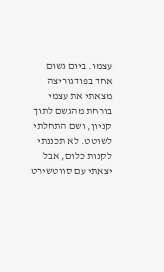עצמו. ביום גשום אחד בפודגוריצה מצאתי את עצמי בורחת מהגשם לתוך קניון, ושם התחלתי לשוטט. לא תכננתי לקנות כלום, אבל יצאתי עם סווטשירט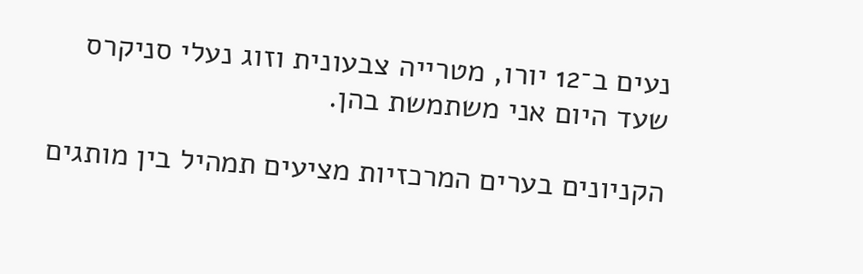נעים ב־12 יורו, מטרייה צבעונית וזוג נעלי סניקרס שעד היום אני משתמשת בהן.

הקניונים בערים המרכזיות מציעים תמהיל בין מותגים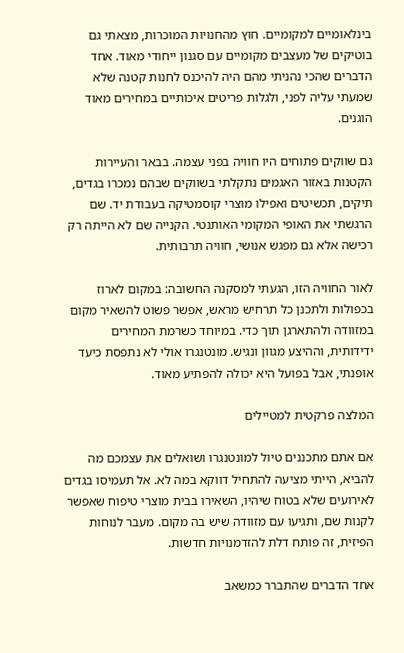בינלאומיים למקומיים. חוץ מהחנויות המוכרות, מצאתי גם בוטיקים של מעצבים מקומיים עם סגנון ייחודי מאוד. אחד הדברים שהכי נהניתי מהם היה להיכנס לחנות קטנה שלא שמעתי עליה לפני, ולגלות פריטים איכותיים במחירים מאוד הוגנים.

גם שווקים פתוחים היו חוויה בפני עצמה. בבאר והעיירות הקטנות באזור האגמים נתקלתי בשווקים שבהם נמכרו בגדים, תיקים, תכשיטים ואפילו מוצרי קוסמטיקה בעבודת יד. שם הרגשתי את האופי המקומי האותנטי. הקנייה שם לא הייתה רק רכישה אלא גם מפגש אנושי, חוויה תרבותית.

לאור החוויה הזו, הגעתי למסקנה החשובה: במקום לארוז בכפולות ולתכנן כל תרחיש מראש, אפשר פשוט להשאיר מקום במזוודה ולהתארגן תוך כדי. במיוחד כשרמת המחירים ידידותית, וההיצע מגוון ונגיש. מונטנגרו אולי לא נתפסת כיעד אופנתי, אבל בפועל היא יכולה להפתיע מאוד.

המלצה פרקטית למטיילים

אם אתם מתכננים טיול למונטנגרו ושואלים את עצמכם מה להביא, הייתי מציעה להתחיל דווקא במה לא. אל תעמיסו בגדים לאירועים שלא בטוח שיהיו, השאירו בבית מוצרי טיפוח שאפשר לקנות שם, ותגיעו עם מזוודה שיש בה מקום. מעבר לנוחות הפיזית, זה פותח דלת להזדמנויות חדשות.

אחד הדברים שהתברר כמשאב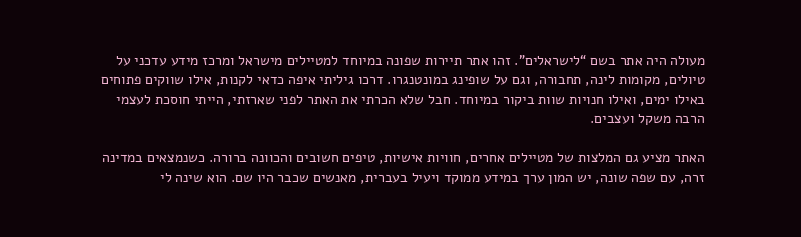מעולה היה אתר בשם “לישראלים”. זהו אתר תיירות שפונה במיוחד למטיילים מישראל ומרכז מידע עדכני על טיולים, מקומות לינה, תחבורה, וגם על שופינג במונטנגרו. דרכו גיליתי איפה כדאי לקנות, אילו שווקים פתוחים באילו ימים, ואילו חנויות שוות ביקור במיוחד. חבל שלא הכרתי את האתר לפני שארזתי, הייתי חוסכת לעצמי הרבה משקל ועצבים.

האתר מציע גם המלצות של מטיילים אחרים, חוויות אישיות, טיפים חשובים והכוונה ברורה. כשנמצאים במדינה זרה, עם שפה שונה, יש המון ערך במידע ממוקד ויעיל בעברית, מאנשים שכבר היו שם. הוא שינה לי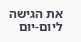את הגישה ליום-יום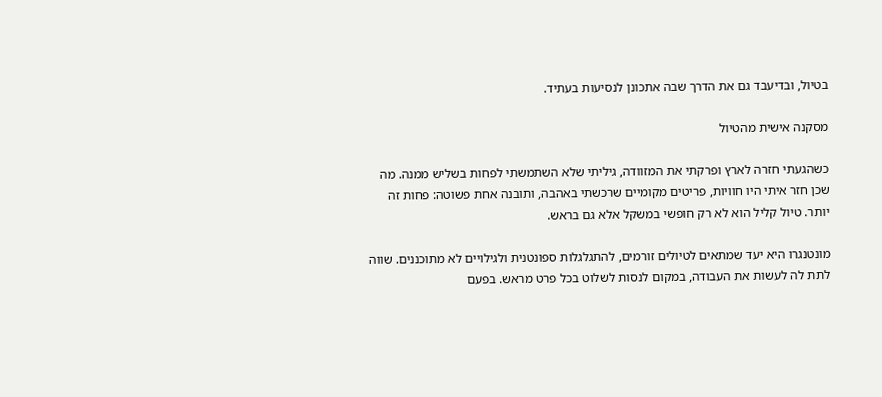בטיול, ובדיעבד גם את הדרך שבה אתכונן לנסיעות בעתיד.

מסקנה אישית מהטיול

כשהגעתי חזרה לארץ ופרקתי את המזוודה, גיליתי שלא השתמשתי לפחות בשליש ממנה. מה שכן חזר איתי היו חוויות, פריטים מקומיים שרכשתי באהבה, ותובנה אחת פשוטה: פחות זה יותר. טיול קליל הוא לא רק חופשי במשקל אלא גם בראש.

מונטנגרו היא יעד שמתאים לטיולים זורמים, להתגלגלות ספונטנית ולגילויים לא מתוכננים. שווה לתת לה לעשות את העבודה, במקום לנסות לשלוט בכל פרט מראש. בפעם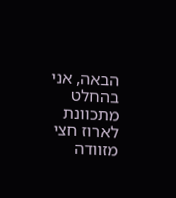הבאה, אני בהחלט מתכוונת לארוז חצי מזוודה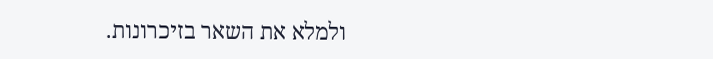ולמלא את השאר בזיכרונות.